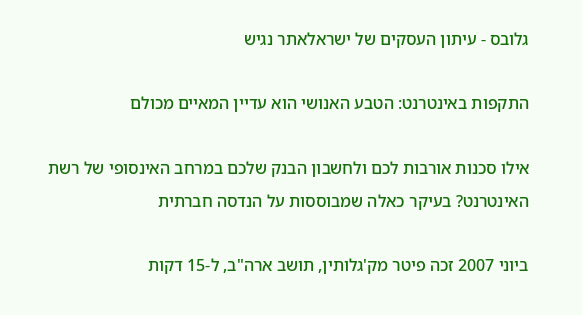גלובס - עיתון העסקים של ישראלאתר נגיש

התקפות באינטרנט: הטבע האנושי הוא עדיין המאיים מכולם

אילו סכנות אורבות לכם ולחשבון הבנק שלכם במרחב האינסופי של רשת האינטרנט? בעיקר כאלה שמבוססות על הנדסה חברתית

ביוני 2007 זכה פיטר מק'גלותין, תושב ארה"ב, ל-15 דקות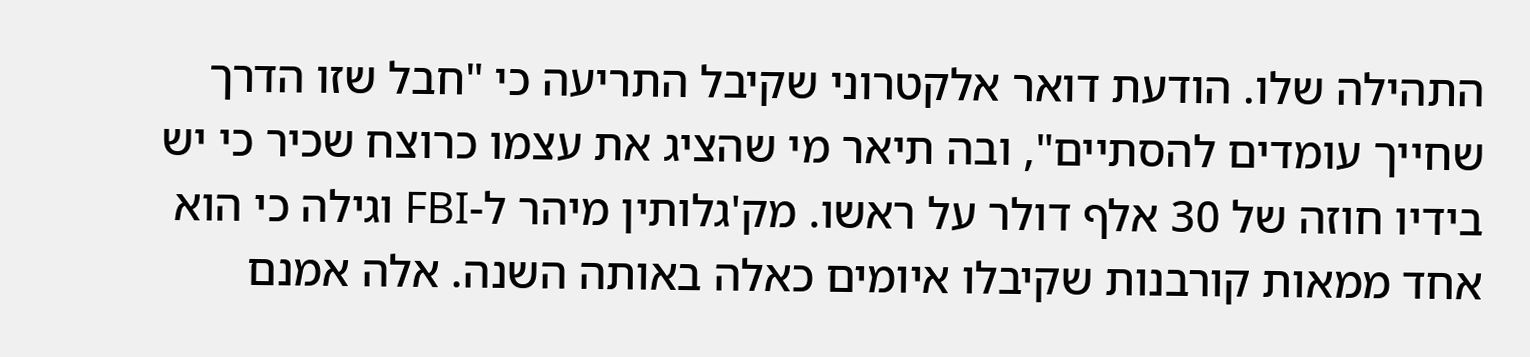התהילה שלו. הודעת דואר אלקטרוני שקיבל התריעה כי "חבל שזו הדרך שחייך עומדים להסתיים", ובה תיאר מי שהציג את עצמו כרוצח שכיר כי יש בידיו חוזה של 30 אלף דולר על ראשו. מק'גלותין מיהר ל-FBI וגילה כי הוא אחד ממאות קורבנות שקיבלו איומים כאלה באותה השנה. אלה אמנם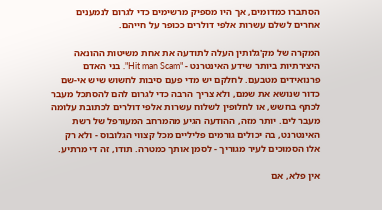הסתברו כמדומים, אך היו מספיק מרשימים כדי לגרום לנמענים אחרים לשלם עשרות אלפי דולרים ככופר על חייהם.

המקרה של מק'גלותין העלה לתודעה את אחת משיטות ההונאה היצירתיות ביותר שידע האינטרנט - "Hit man Scam". בני האדם פרנואידים מטבעם. לחלקם יש מדי פעם סיבות לחשוש שיש אי-שם כדור שנושא את שמם, ולא צריך הרבה כדי לגרום להם להסתכל מעבר לכתף בחשש, או לחלופין לשלוח עשרות אלפי דולרים לכתובת עלומה מעבר לים. יותר מזה, ההודעה הגיע מהמרחב המעורפל של רשת האינטרנט, בה יכולים גורמים פליליים מכל קצווי הגלובוס - ולא רק אלו הסמוכים לעיר מגוריך - לסמן אותך כמטרה. תודו, זה די מרתיע.

אין פלא, אם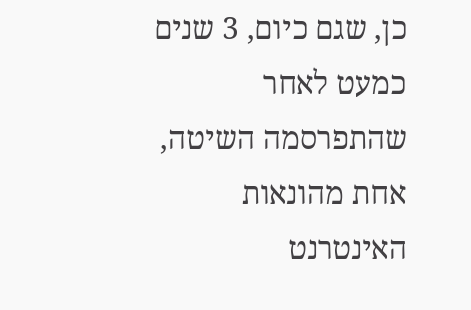כן, שגם כיום, 3 שנים כמעט לאחר שהתפרסמה השיטה, אחת מהונאות האינטרנט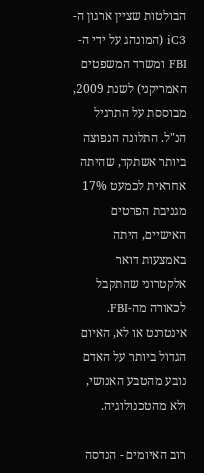הבולטות שציין ארגון ה-iC3 (המונהג על ידי ה-FBI ומשרד המשפטים האמריקני) לשנת 2009, מבוססת על התרגיל הנ"ל. התלונה הנפוצה ביותר אשתקד, שהיתה אחראית לכמעט 17% מגניבת הפרטים האישיים, היתה באמצעות דואר אלקטרוני שהתקבל לכאורה מה-FBI. אינטרנט או לא, האיום הגדול ביותר על האדם נובע מהטבע האנושי, ולא מהטכנולוגיה.

רוב האיומים - הנדסה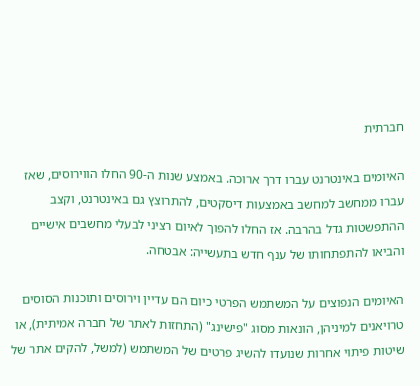חברתית

האיומים באינטרנט עברו דרך ארוכה. באמצע שנות ה-90 החלו הווירוסים, שאז עברו ממחשב למחשב באמצעות דיסקטים, להתרוצץ גם באינטרנט, וקצב ההתפשטות גדל בהרבה. אז החלו להפוך לאיום רציני לבעלי מחשבים אישיים והביאו להתפתחותו של ענף חדש בתעשייה: אבטחה.

האיומים הנפוצים על המשתמש הפרטי כיום הם עדיין וירוסים ותוכנות הסוסים טרויאנים למיניהן, הונאות מסוג "פישינג" (התחזות לאתר של חברה אמיתית), או שיטות פיתוי אחרות שנועדו להשיג פרטים של המשתמש (למשל, להקים אתר של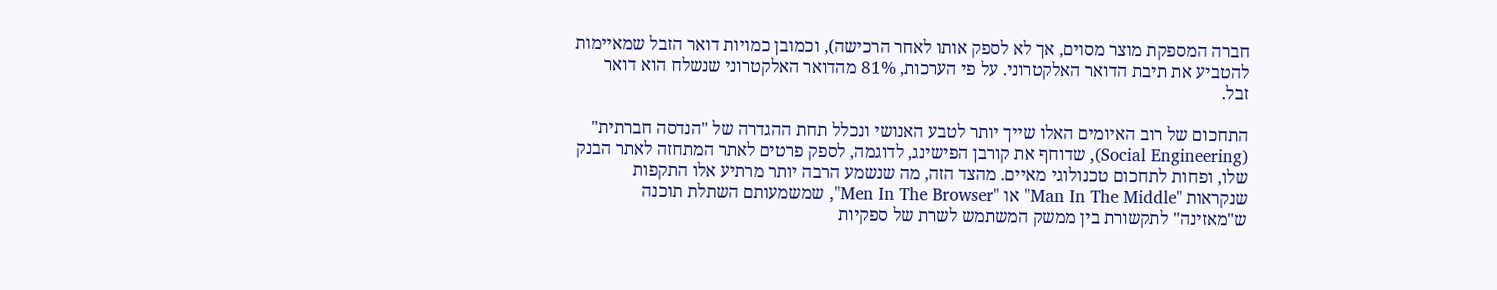חברה המספקת מוצר מסוים, אך לא לספק אותו לאחר הרכישה), וכמובן כמויות דואר הזבל שמאיימות להטביע את תיבת הדואר האלקטרוני. על פי הערכות, 81% מהדואר האלקטרוני שנשלח הוא דואר זבל.

התחכום של רוב האיומים האלו שייך יותר לטבע האנושי ונכלל תחת ההגדרה של "הנדסה חברתית" (Social Engineering), שדוחף את קורבן הפישינג, לדוגמה, לספק פרטים לאתר המתחזה לאתר הבנק שלו, ופחות לתחכום טכנולוגי מאיים. מהצד הזה, מה שנשמע הרבה יותר מרתיע אלו התקפות שנקראות "Man In The Middle" או "Men In The Browser", שמשמעותם השתלת תוכנה ש"מאזינה" לתקשורת בין ממשק המשתמש לשרת של ספקיות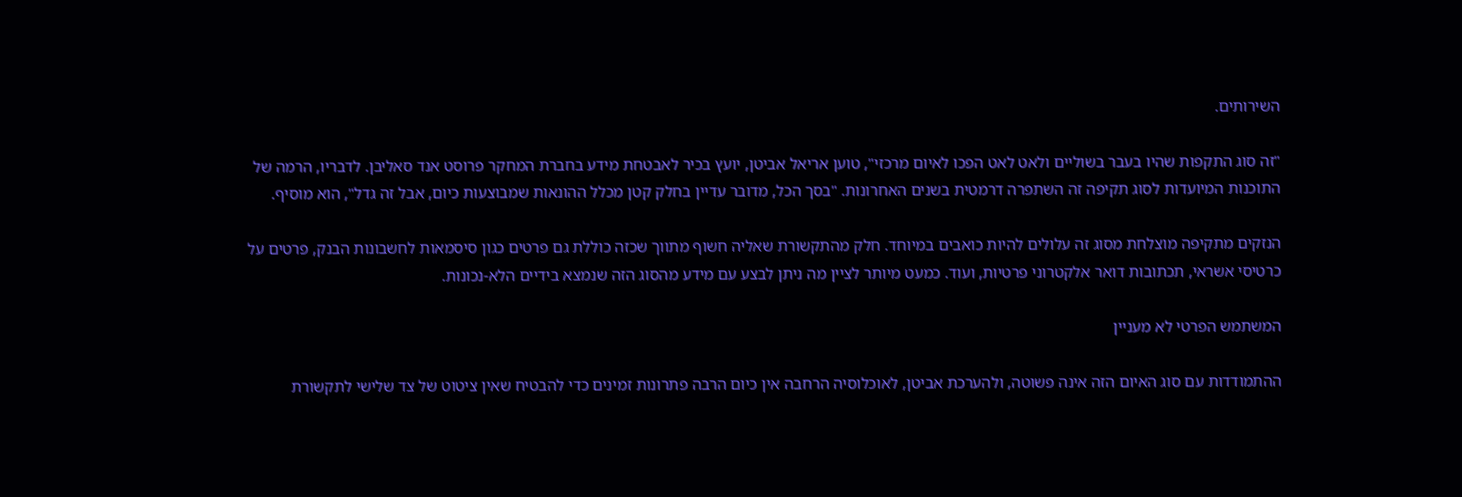השירותים.

"זה סוג התקפות שהיו בעבר בשוליים ולאט לאט הפכו לאיום מרכזי", טוען אריאל אביטן, יועץ בכיר לאבטחת מידע בחברת המחקר פרוסט אנד סאליבן. לדבריו, הרמה של התוכנות המיועדות לסוג תקיפה זה השתפרה דרמטית בשנים האחרונות. "בסך הכל, מדובר עדיין בחלק קטן מכלל ההונאות שמבוצעות כיום, אבל זה גדל", הוא מוסיף.

הנזקים מתקיפה מוצלחת מסוג זה עלולים להיות כואבים במיוחד. חלק מהתקשורת שאליה חשוף מתווך שכזה כוללת גם פרטים כגון סיסמאות לחשבונות הבנק, פרטים על כרטיסי אשראי, תכתובות דואר אלקטרוני פרטיות, ועוד. כמעט מיותר לציין מה ניתן לבצע עם מידע מהסוג הזה שנמצא בידיים הלא-נכונות.

המשתמש הפרטי לא מעניין

ההתמודדות עם סוג האיום הזה אינה פשוטה, ולהערכת אביטן, לאוכלוסיה הרחבה אין כיום הרבה פתרונות זמינים כדי להבטיח שאין ציטוט של צד שלישי לתקשורת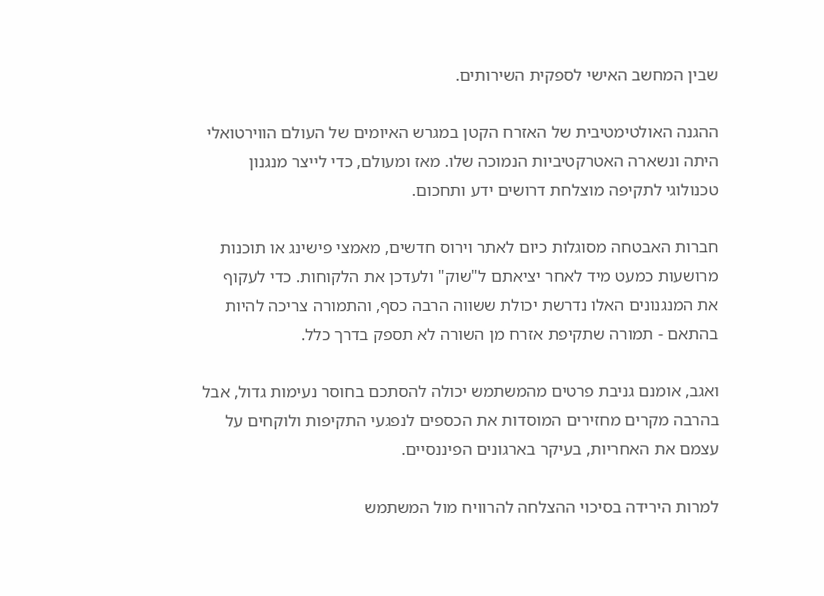שבין המחשב האישי לספקית השירותים.

ההגנה האולטימטיבית של האזרח הקטן במגרש האיומים של העולם הווירטואלי היתה ונשארה האטרקטיביות הנמוכה שלו. מאז ומעולם, כדי לייצר מנגנון טכנולוגי לתקיפה מוצלחת דרושים ידע ותחכום.

חברות האבטחה מסוגלות כיום לאתר וירוס חדשים, מאמצי פישינג או תוכנות מרושעות כמעט מיד לאחר יציאתם ל"שוק" ולעדכן את הלקוחות. כדי לעקוף את המנגנונים האלו נדרשת יכולת ששווה הרבה כסף, והתמורה צריכה להיות בהתאם - תמורה שתקיפת אזרח מן השורה לא תספק בדרך כלל.

ואגב, אומנם גניבת פרטים מהמשתמש יכולה להסתכם בחוסר נעימות גדול, אבל בהרבה מקרים מחזירים המוסדות את הכספים לנפגעי התקיפות ולוקחים על עצמם את האחריות, בעיקר בארגונים הפיננסיים.

למרות הירידה בסיכוי ההצלחה להרוויח מול המשתמש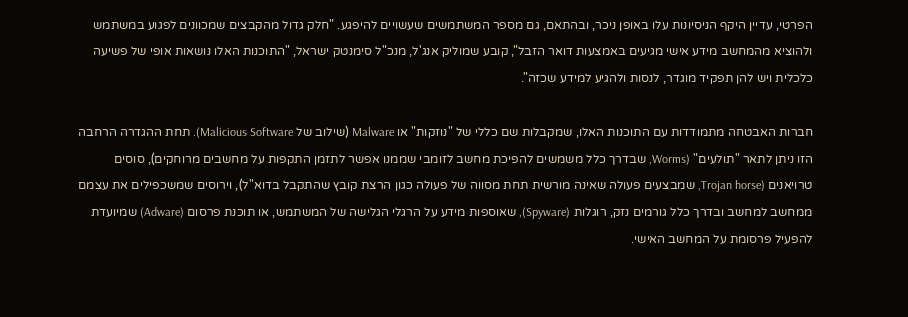הפרטי, עדיין היקף הניסיונות עלו באופן ניכר, ובהתאם, גם מספר המשתמשים שעשויים להיפגע. "חלק גדול מהקבצים שמכוונים לפגוע במשתמש ולהוציא מהמחשב מידע אישי מגיעים באמצעות דואר הזבל", קובע שמוליק אנג'ל, מנכ"ל סימנטק ישראל, "התוכנות האלו נושאות אופי של פשיעה כלכלית ויש להן תפקיד מוגדר, לנסות ולהגיע למידע שכזה".

חברות האבטחה מתמודדות עם התוכנות האלו, שמקבלות שם כללי של "נוזקות" או Malware (שילוב של Malicious Software). תחת ההגדרה הרחבה הזו ניתן לתאר "תולעים" (Worms, שבדרך כלל משמשים להפיכת מחשב לזומבי שממנו אפשר לתזמן התקפות על מחשבים מרוחקים), סוסים טרויאנים (Trojan horse, שמבצעים פעולה שאינה מורשית תחת מסווה של פעולה כגון הרצת קובץ שהתקבל בדוא"ל), וירוסים שמשכפילים את עצמם ממחשב למחשב ובדרך כלל גורמים נזק, רוגלות (Spyware), שאוספות מידע על הרגלי הגלישה של המשתמש, או תוכנת פרסום (Adware) שמיועדת להפעיל פרסומת על המחשב האישי.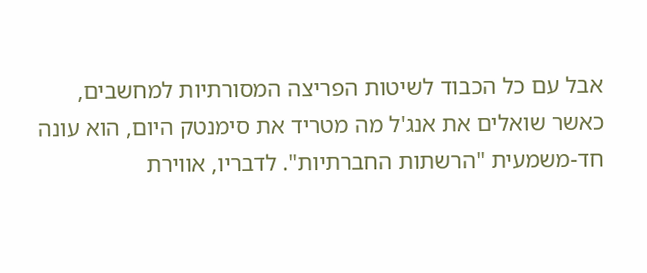אבל עם כל הכבוד לשיטות הפריצה המסורתיות למחשבים, כאשר שואלים את אנג'ל מה מטריד את סימנטק היום, הוא עונה חד-משמעית "הרשתות החברתיות". לדבריו, אווירת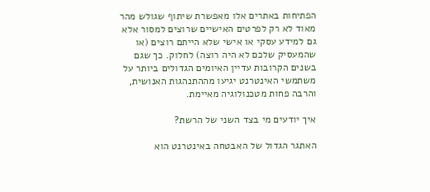הפתיחות באתרים אלו מאפשרת שיתוף שגולש מהר מאוד לא רק לפרטים האישיים שרוצים למסור אלא גם למידע עסקי או אישי שלא הייתם רוצים (או שהמעסיק שלכם לא היה רוצה) לחלוק. כך שגם בשנים הקרובות עדיין האיומים הגדולים ביותר על משתמשי האינטרנט יגיעו מההתנהגות האנושית, והרבה פחות מטכנולוגיה מאיימת.

איך יודעים מי בצד השני של הרשת?

האתגר הגדול של האבטחה באינטרנט הוא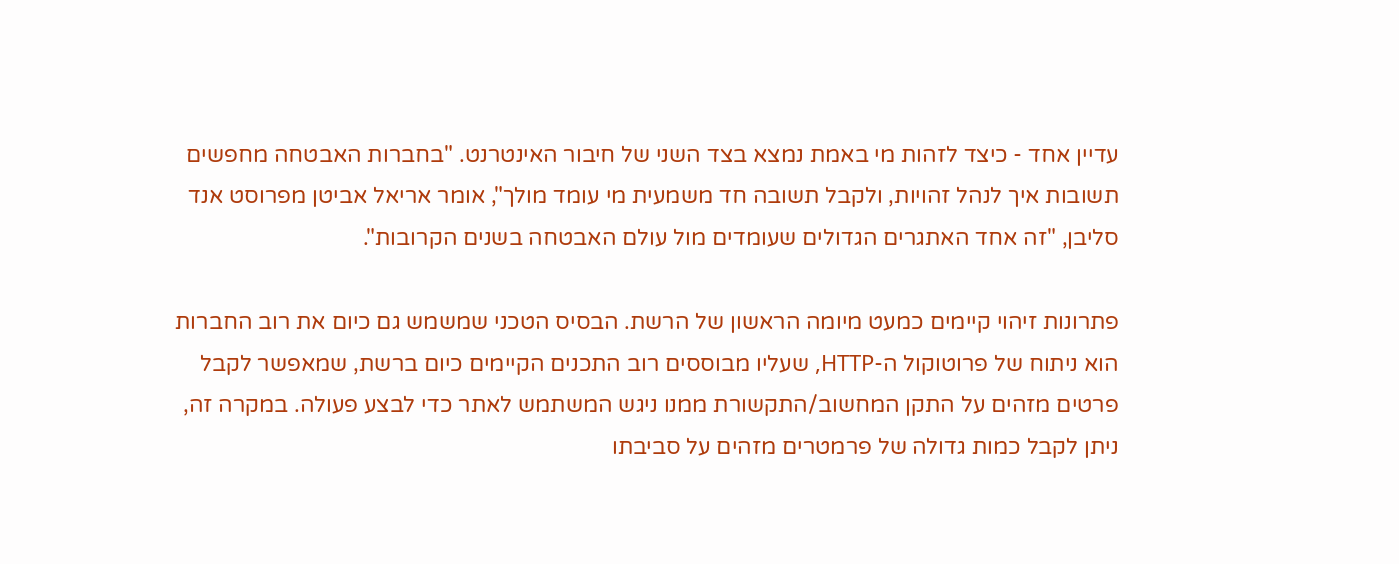עדיין אחד - כיצד לזהות מי באמת נמצא בצד השני של חיבור האינטרנט. "בחברות האבטחה מחפשים תשובות איך לנהל זהויות, ולקבל תשובה חד משמעית מי עומד מולך", אומר אריאל אביטן מפרוסט אנד סליבן, "זה אחד האתגרים הגדולים שעומדים מול עולם האבטחה בשנים הקרובות".

פתרונות זיהוי קיימים כמעט מיומה הראשון של הרשת. הבסיס הטכני שמשמש גם כיום את רוב החברות הוא ניתוח של פרוטוקול ה-HTTP, שעליו מבוססים רוב התכנים הקיימים כיום ברשת, שמאפשר לקבל פרטים מזהים על התקן המחשוב/התקשורת ממנו ניגש המשתמש לאתר כדי לבצע פעולה. במקרה זה, ניתן לקבל כמות גדולה של פרמטרים מזהים על סביבתו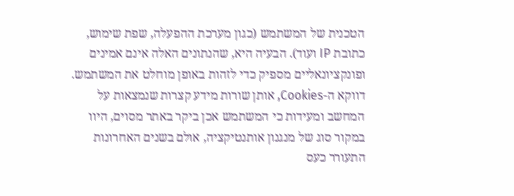הטכנית של המשתמש (כגון מערכת ההפעלה, שפת שימוש, כתובת IP ועוד). הבעיה היא, שהנתונים האלה אינם אמינים ופונקציונאליים מספיק כדי לזהות באופן מוחלט את המשתמש. דווקא ה-Cookies, אותן שורות מידע קצרות שנמצאות על המחשב ומעידות כי המשתמש אכן ביקר באתר מסוים, היוו במקור סוג של מנגנון אותנטיקציה, אולם בשנים האחרונות התעורר כעס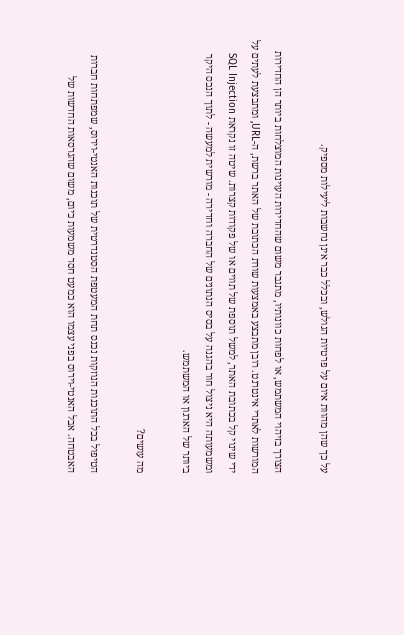על כך שהן מהוות איום על פרטיות הגולש, ובכלל כבר אינן נחשבות ליעילות מספיק.

הצורך בזיהוי המשתמש, או לפחות כוונותיו, מתגבר משום שהחדירות העוינות המוצלחות ביותר הן החדירות המורשות לאתרי אינטרנט. רובן מתבצע באמצעות שורת הכתובת של האתר ברשת, ה-URL, ומתבצעת לעתים על ידי שינוי קל בכתובת האתר, למשל תוספת של תווים או של פקודות קצרות. שיטה זו נקראת SQL Injection ומשמעותה היא ניצול חור בהגנה על בסיס הנתונים של החברה וחדירה - מורשית למעשה - לתוך הנכס היקר ביותר של הארגון או המשתמש.

מה עושים?

הטיפול בכל התוכנות הנוזקות נכנס תחת המעטפת הסטנדרטית של תוכנות האנטי-וירוס, שמפתחות חברות האבטחה. אבל האנטי-וירוס בפני עצמו הוא כמעט חסר משמעות כיום, משום שהגרסאות החדשות של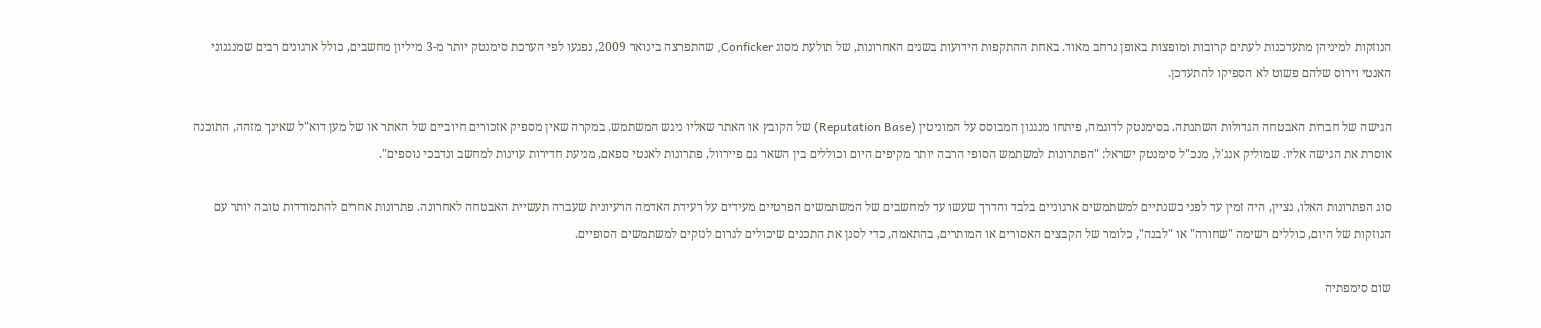הנוזקות למיניהן מתעדכנות לעתים קרובות ומופצות באופן נרחב מאוד. באחת ההתקפות הידועות בשנים האחרונות, של תולעת מסוג Conficker, שהתפרצה בינואר 2009, נפגעו לפי הערכת סימנטק יותר מ-3 מיליון מחשבים, כולל ארגונים רבים שמנגנוני האנטי וירוס שלהם פשוט לא הספיקו להתעדכן.

הגישה של חברות האבטחה הגדולות השתנתה. בסימנטק לדוגמה, פיתחו מנגנון המבוסס על המוניטין (Reputation Base) של הקובץ או האתר שאליו ניגש המשתמש. במקרה שאין מספיק אזכורים חיוביים של האתר או של מען דוא"ל שאינך מזהה, התוכנה אוסרת את הגישה אליו. שמוליק אנג'ל, מנכ"ל סימנטק ישראל: "הפתרונות למשתמש הסופי הרבה יותר מקיפים היום וכוללים בין השאר גם פיירוול, פתרונות לאנטי ספאם, מניעת חדירות עוינות למחשב ונדבכי נוספים".

סוג הפתרונות האלו, נציין, היה זמין עד לפני כשנתיים למשתמשים ארגוניים בלבד והדרך שעשו עד למחשבים של המשתמשים הפרטיים מעידים על רעידת האדמה הרעיונית שעברה תעשיית האבטחה לאחרונה. פתרונות אחרים להתמודדות טובה יותר עם הנוזקות של היום, כוללים רשימה "שחורה" או "לבנה", כלומר של הקבצים האסורים או המותרים, בהתאמה, כדי לסנן את התכנים שיכולים לגרום לנזקים למשתמשים הסופיים.

שום סימפתיה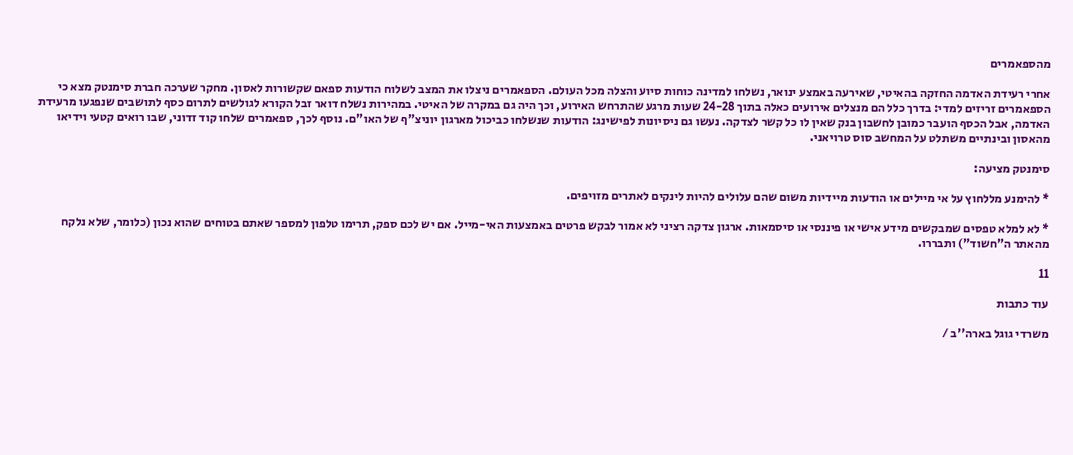מהספאמרים

אחרי רעידת האדמה החזקה בהאיטי, שאירעה באמצע ינואר, נשלחו למדינה כוחות סיוע והצלה מכל העולם. הספאמרים ניצלו את המצב לשלוח הודעות ספאם שקשורות לאסון. מחקר שערכה חברת סימנטק מצא כי הספאמרים זריזים למדי: בדרך כלל הם מנצלים אירועים כאלה בתוך 24-28 שעות מרגע שהתרחש האירוע, וכך היה גם במקרה של האיטי. במהירות נשלח דואר זבל הקורא לגולשים לתרום כסף לתושבים שנפגעו מרעידת האדמה, אבל הכסף הועבר כמובן לחשבון בנק שאין לו כל קשר לצדקה. נעשו גם ניסיונות לפישינג: הודעות שנשלחו כביכול מארגון יוניצ"ף של האו"ם. נוסף לכך, ספאמרים שלחו קוד זדוני, שבו רואים קטעי וידיאו מהאסון ובינתיים משתלט על המחשב סוס טרויאני.

סימנטק מציעה:

* להימנע מללחוץ על אי מיילים או הודעות מיידיות משום שהם עלולים להיות לינקים לאתרים מזויפים.

* לא למלא טפסים שמבקשים מידע אישי או פיננסי או סיסמאות. ארגון צדקה רציני לא אמור לבקש פרטים באמצעות האי-מייל. אם יש לכם ספק, תרימו טלפון למספר שאתם בטוחים שהוא נכון (כלומר, שלא נלקח מהאתר ה"חשוד") ותבררו.

11

עוד כתבות

משרדי גוגל בארה''ב /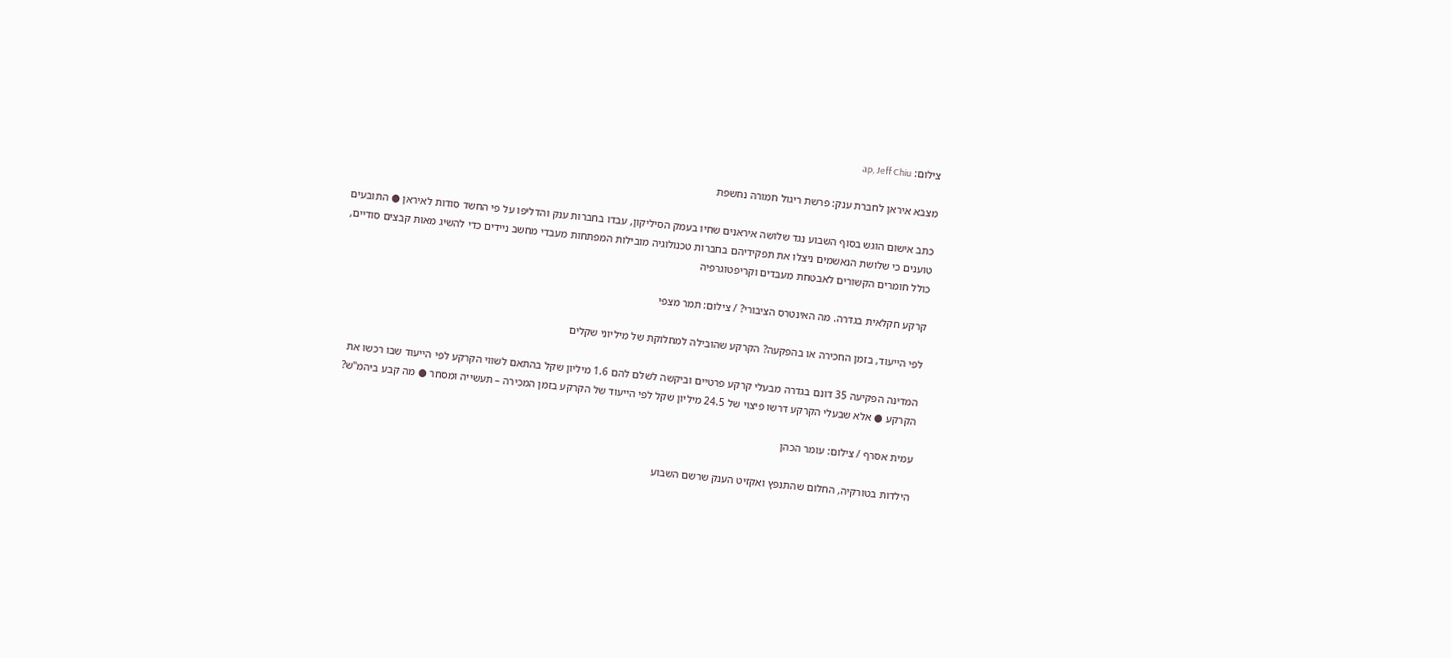צילום: ap, Jeff Chiu

מצבא איראן לחברת ענק: פרשת ריגול חמורה נחשפת

כתב אישום הוגש בסוף השבוע נגד שלושה איראנים שחיו בעמק הסיליקון, עבדו בחברות ענק והדליפו על פי החשד סודות לאיראן ● התובעים טוענים כי שלושת הנאשמים ניצלו את תפקידיהם בחברות טכנולוגיה מובילות המפתחות מעבדי מחשב ניידים כדי להשיג מאות קבצים סודיים, כולל חומרים הקשורים לאבטחת מעבדים וקריפטוגרפיה

קרקע חקלאית בגדרה. מה האינטרס הציבורי? / צילום: תמר מצפי

לפי הייעוד, בזמן החכירה או בהפקעה? הקרקע שהובילה למחלוקת של מיליוני שקלים

המדינה הפקיעה 35 דונם בגדרה מבעלי קרקע פרטיים וביקשה לשלם להם 1.6 מיליון שקל בהתאם לשווי הקרקע לפי הייעוד שבו רכשו את הקרקע ● אלא שבעלי הקרקע דרשו פיצוי של 24.5 מיליון שקל לפי הייעוד של הקרקע בזמן המכירה – תעשייה ומסחר ● מה קבע ביהמ"ש?

עמית אסרף / צילום: עומר הכהן

הילדות בטורקיה, החלום שהתנפץ ואקזיט הענק שרשם השבוע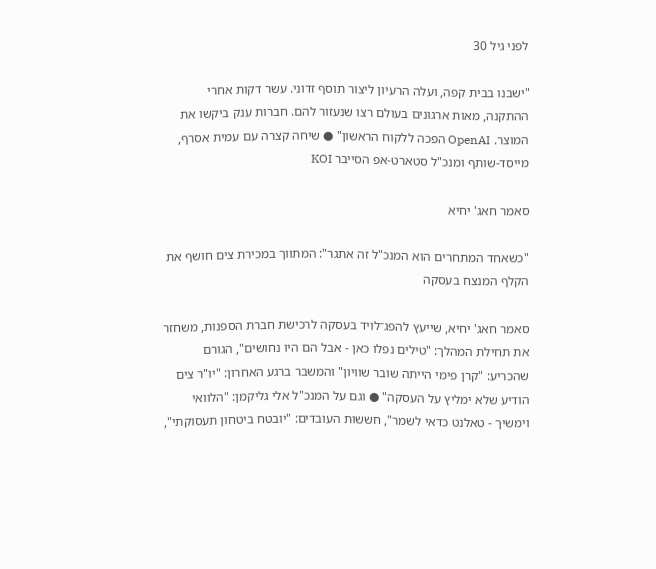לפני גיל 30

"ישבנו בבית קפה, ועלה הרעיון ליצור תוסף זדוני. עשר דקות אחרי ההתקנה, מאות ארגונים בעולם רצו שנעזור להם. חברות ענק ביקשו את המוצר. OpenAI הפכה ללקוח הראשון" ● שיחה קצרה עם עמית אסרף, מייסד-שותף ומנכ"ל סטארט-אפ הסייבר KOI

סאמר חאג' יחיא

"כשאחד המתחרים הוא המנכ"ל זה אתגר": המתווך במכירת צים חושף את הקלף המנצח בעסקה

סאמר חאג' יחיא, שייעץ להפג־לויד בעסקה לרכישת חברת הספנות, משחזר את תחילת המהלך: "טילים נפלו כאן - אבל הם היו נחושים", הגורם שהכריע: "קרן פימי הייתה שובר שוויון" והמשבר ברגע האחרון: "יו"ר צים הודיע שלא ימליץ על העסקה" ● וגם על המנכ"ל אלי גליקמן: "הלוואי וימשיך - טאלנט כדאי לשמר", חששות העובדים: "יובטח ביטחון תעסוקתי",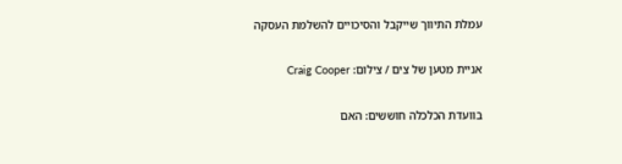עמלת התיווך שייקבל והסיכויים להשלמת העסקה

אניית מטען של צים / צילום: Craig Cooper

בוועדת הכלכלה חוששים: האם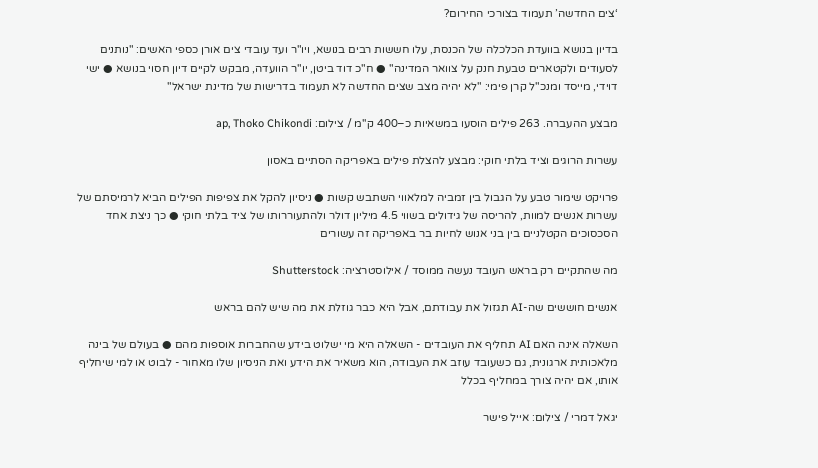‘צים החדשה’ תעמוד בצורכי החירום?

בדיון בנושא בוועדת הכלכלה של הכנסת, עלו חששות רבים בנושא, ויו"ר ועד עובדי צים אורן כספי האשים: "נותנים לסעודים ולקטארים טבעת חנק על צוואר המדינה" ● ח"כ דוד ביטן, יו"ר הוועדה, מבקש לקיים דיון חסוי בנושא ● ישי דוידי, מייסד ומנכ"ל קרן פימי: "לא יהיה מצב שצים החדשה לא תעמוד בדרישות של מדינת ישראל"

מבצע ההעברה. 263 פילים הוסעו במשאיות כ–400 ק''מ / צילום: ap, Thoko Chikondi

עשרות הרוגים וציד בלתי חוקי: מבצע להצלת פילים באפריקה הסתיים באסון

פרויקט שימור טבע על הגבול בין זמביה למלאווי השתבש קשות ● ניסיון להקל את צפיפות הפילים הביא לרמיסתם של עשרות אנשים למוות, להריסה של גידולים בשווי 4.5 מיליון דולר ולהתעוררותו של ציד בלתי חוקי ● כך ניצת אחד הסכסוכים הקטלניים בין בני אנוש לחיות בר באפריקה זה עשורים

מה שהתקיים רק בראש העובד נעשה ממוסד / אילוסטרציה: Shutterstock

אנשים חוששים שה-AI תגזול את עבודתם, אבל היא כבר גוזלת את מה שיש להם בראש

השאלה אינה האם AI תחליף את העובדים - השאלה היא מי ישלוט בידע שהחברות אוספות מהם ● בעולם של בינה מלאכותית ארגונית, גם כשעובד עוזב את העבודה, הוא משאיר את הידע ואת הניסיון שלו מאחור - לבוט או למי שיחליף אותו, אם יהיה צורך במחליף בכלל

יגאל דמרי / צילום: אייל פישר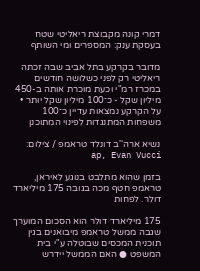דמרי קונה מקבוצת ריאליטי שטח בעסקת ענק: המספרים ומי השותף

מדובר בקרקע בתל אביב שבה זכתה ריאליטי רק לפני כשלושה חודשים במכרז רמ"י וכעת מוכרת אותה ב-450 מיליון שקל - כ־100 מיליון שקל יותר • על הקרקע נמצאות עדיין כ־100 משפחות המתנגדות לפינוי המתוכנן

נשיא ארה''ב דונלד טראמפ / צילום: ap, Evan Vucci

בזמן שהוא מתלבט בנוגע לאיראן, טראמפ חטף מכה בגובה 175 מיליארד דולר. לפחות

175 מיליארד דולר הוא הסכום המוערך שגבה ממשל טראמפ מיבואנים בגין תוכנית המכסים שבוטלה ע"י בית המשפט ● האם הממשל יידרש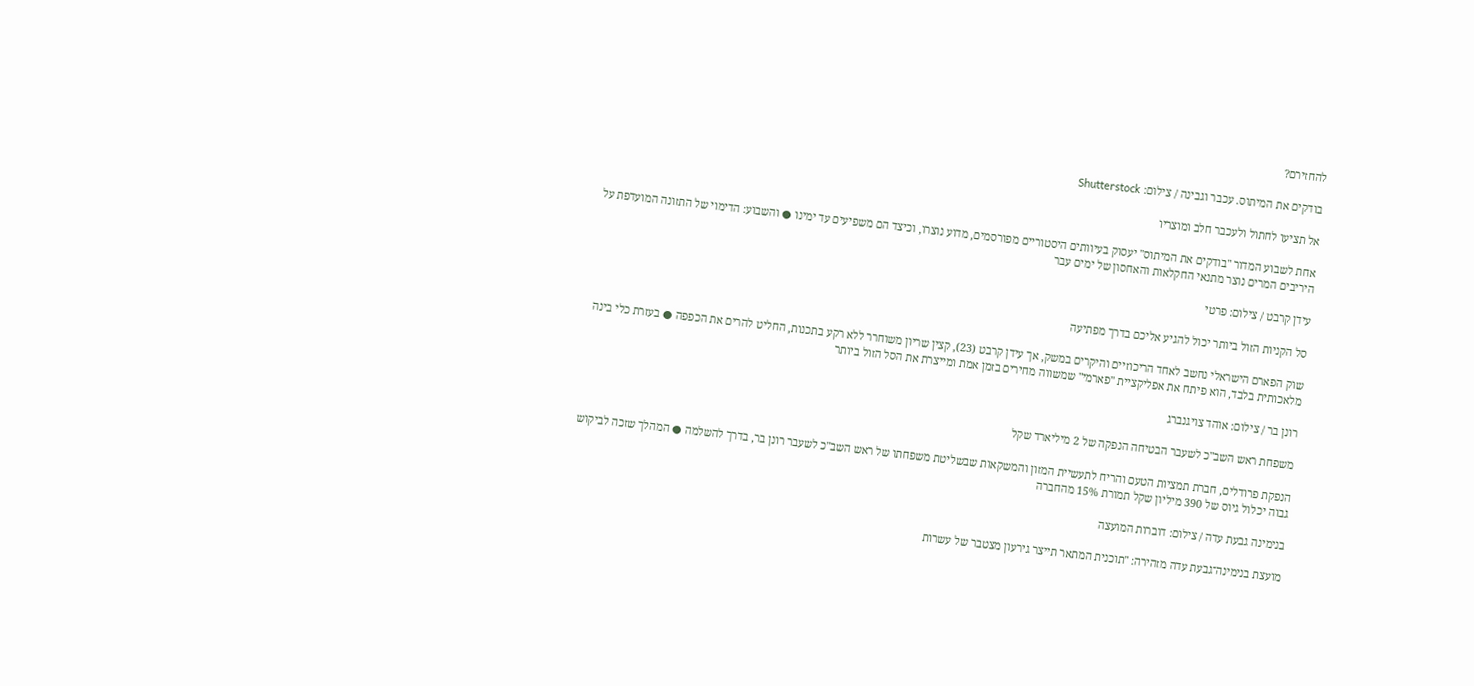להחזירם?

בודקים את המיתוס. עכבר וגבינה / צילום: Shutterstock

אל תציעו לחתול ולעכבר חלב ומוצריו

אחת לשבוע המדור "בודקים את המיתוס" יעסוק בעיוותים היסטוריים מפורסמים, מדוע נוצרו, וכיצד הם משפיעים עד ימינו ● והשבוע: הדימוי של התזונה המועדפת על היריבים המרים נוצר מתנאי החקלאות והאחסון של ימים עבר

עידן קרבט / צילום: פרטי

סל הקניות הזול ביותר יכול להגיע אליכם בדרך מפתיעה

שוק הפארם הישראלי נחשב לאחד הריכוזיים והיקרים במשק, אך עידן קרבט (23), קצין שריון משוחרר ללא רקע בתכנות, החליט להרים את הכפפה ● בעזרת כלי בינה מלאכותית בלבד, הוא פיתח את אפליקציית "פארמי" שמשווה מחירים בזמן אמת ומייצרת את הסל הזול ביותר

רונן בר / צילום: אוהד צויגנברג

משפחת ראש השב"כ לשעבר הבטיחה הנפקה של 2 מיליארד שקל

הנפקת פרודלים, חברת תמציות הטעם והריח לתעשיית המזון והמשקאות שבשליטת משפחתו של ראש השב"כ לשעבר רונן בר, בדרך להשלמה ● המהלך שזכה לביקוש גבוה יכלול גיוס של 390 מיליון שקל תמורת 15% מהחברה

בנימינה גבעת עדה / צילום: דוברות המועצה

מועצת בנימינה־גבעת עדה מזהירה: "תוכנית המתאר תייצר גירעון מצטבר של עשרות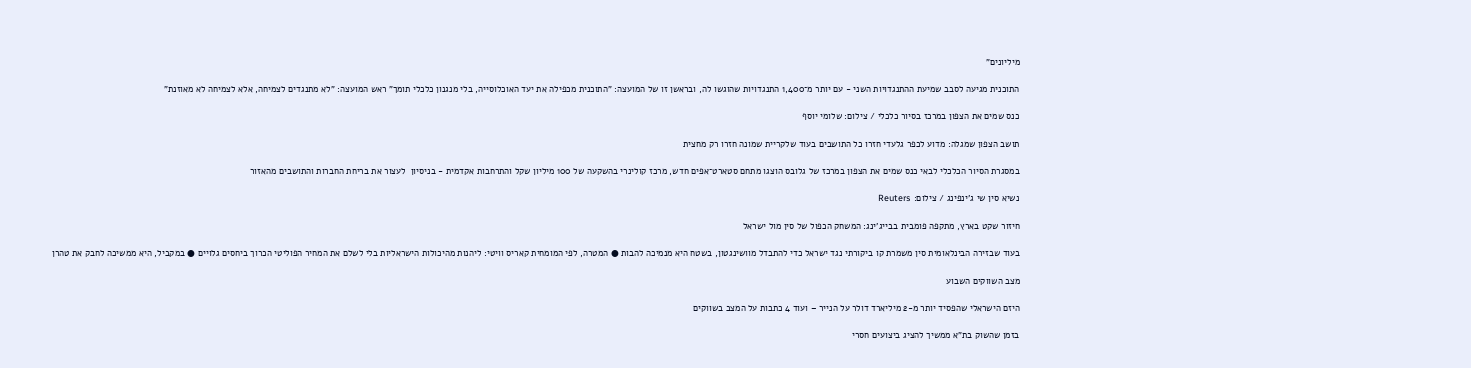מיליונים"

התוכנית מגיעה לסבב שמיעת ההתנגדויות השני - עם יותר מ־1,400 התנגדויות שהוגשו לה, ובראשן זו של המועצה: "התוכנית מכפילה את יעד האוכלוסייה, בלי מנגנון כלכלי תומך" ראש המועצה: "לא מתנגדים לצמיחה, אלא לצמיחה לא מאוזנת"

כנס שמים את הצפון במרכז בסיור כלכלי / צילום: שלומי יוסף

תושב הצפון שמגלה: מדוע לכפר גלעדי חזרו כל התושבים בעוד שלקריית שמונה חזרו רק מחצית

במסגרת הסיור הכלכלי לבאי כנס שמים את הצפון במרכז של גלובס הוצגו מתחם סטארט־אפים חדש, מרכז קולינרי בהשקעה של 100 מיליון שקל והתרחבות אקדמית - בניסיון  לעצור את בריחת החברות והתושבים מהאזור

נשיא סין שי ג'ינפינג / צילום: Reuters

חיזור שקט בארץ, מתקפה פומבית בבייג'ינג: המשחק הכפול של סין מול ישראל

בעוד שבזירה הבינלאומית סין משמרת קו ביקורתי נגד ישראל כדי להתבדל מוושינגטון, בשטח היא מנמיכה להבות ● המטרה, לפי המומחית קאריס וויטי: ליהנות מהיכולות הישראליות בלי לשלם את המחיר הפוליטי הכרוך ביחסים גלויים ● במקביל, היא ממשיכה לחבק את טהרן

מצב השווקים השבוע

היזם הישראלי שהפסיד יותר מ-2 מיליארד דולר על הנייר – ועוד 4 כתבות על המצב בשווקים

בזמן שהשוק בת"א ממשיך להציג ביצועים חסרי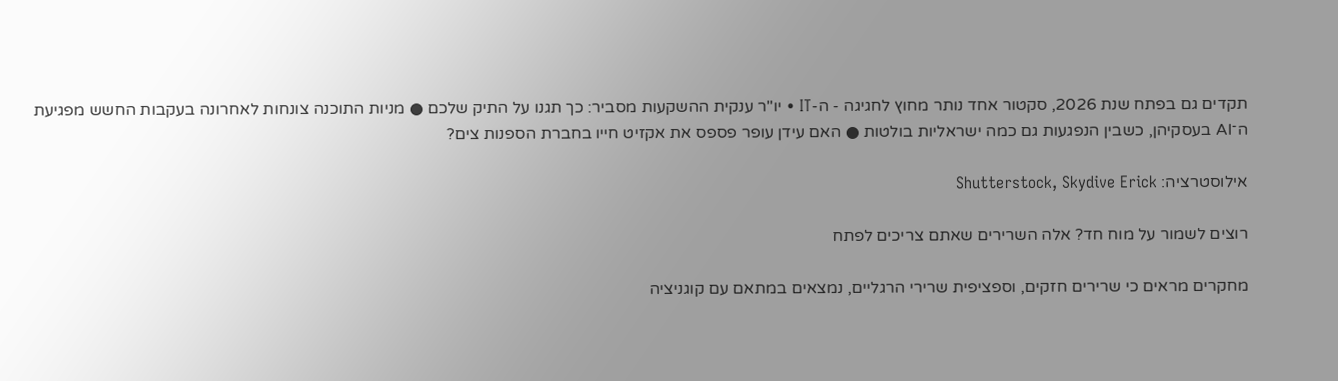תקדים גם בפתח שנת 2026, סקטור אחד נותר מחוץ לחגיגה - ה-IT • יו"ר ענקית ההשקעות מסביר: כך תגנו על התיק שלכם ● מניות התוכנה צונחות לאחרונה בעקבות החשש מפגיעת ה־AI בעסקיהן, כשבין הנפגעות גם כמה ישראליות בולטות ● האם עידן עופר פספס את אקזיט חייו בחברת הספנות צים?

אילוסטרציה: Shutterstock, Skydive Erick

רוצים לשמור על מוח חד? אלה השרירים שאתם צריכים לפתח

מחקרים מראים כי שרירים חזקים, וספציפית שרירי הרגליים, נמצאים במתאם עם קוגניציה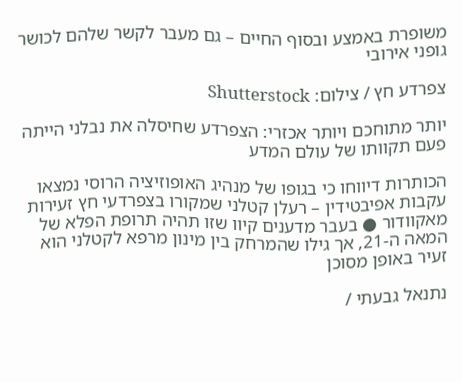משופרת באמצע ובסוף החיים – גם מעבר לקשר שלהם לכושר גופני אירובי

צפרדע חץ / צילום: Shutterstock

יותר מתוחכם ויותר אכזרי: הצפרדע שחיסלה את נבלני הייתה פעם תקוותו של עולם המדע

הכותרות דיווחו כי בגופו של מנהיג האופוזיציה הרוסי נמצאו עקבות אפיבטידין – רעלן קטלני שמקורו בצפרדעי חץ זעירות מאקוודור ● בעבר מדענים קיוו שזו תהיה תרופת הפלא של המאה ה-21, אך גילו שהמרחק בין מינון מרפא לקטלני הוא זעיר באופן מסוכן

נתנאל גבעתי /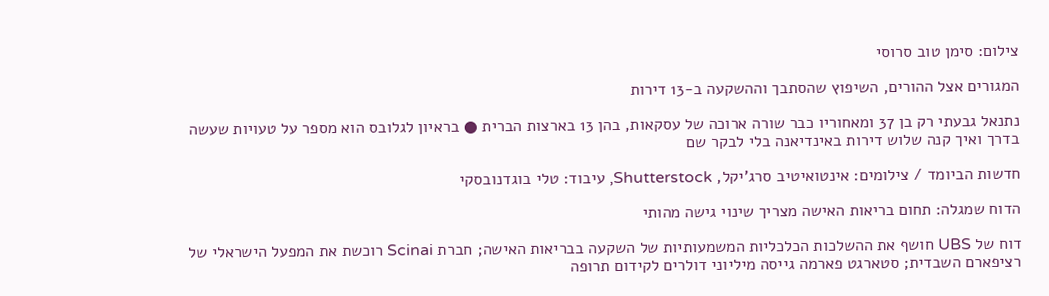צילום: סימן טוב סרוסי

המגורים אצל ההורים, השיפוץ שהסתבך וההשקעה ב-13 דירות

נתנאל גבעתי רק בן 37 ומאחוריו כבר שורה ארוכה של עסקאות, בהן 13 בארצות הברית ● בראיון לגלובס הוא מספר על טעויות שעשה בדרך ואיך קנה שלוש דירות באינדיאנה בלי לבקר שם

חדשות הביומד / צילומים: אינטואיטיב סרג'יקל, Shutterstock, עיבוד: טלי בוגדנובסקי

הדוח שמגלה: תחום בריאות האישה מצריך שינוי גישה מהותי

דוח של UBS חושף את ההשלכות הכלכליות המשמעותיות של השקעה בבריאות האישה; חברת Scinai רוכשת את המפעל הישראלי של רציפארם השבדית; סטארגט פארמה גייסה מיליוני דולרים לקידום תרופה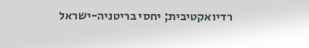רדיואקטיבית; יחסי בריטניה-ישראל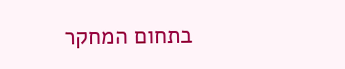בתחום המחקר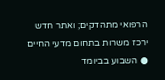הרפואי מתהדקים; ואתר חדש ירכז משרות בתחום מדעי החיים ● השבוע בביומד